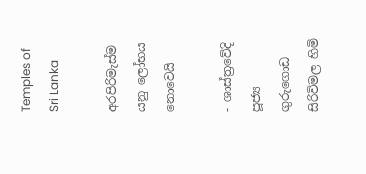Temples of Sri Lanka

අරපිරිමැස්ම යනු ලෝභය නොවෙයි

- ශාස්ත්‍රවේදි පූජ්‍ය ගුරුගොඩ සිරිවිමල හිමි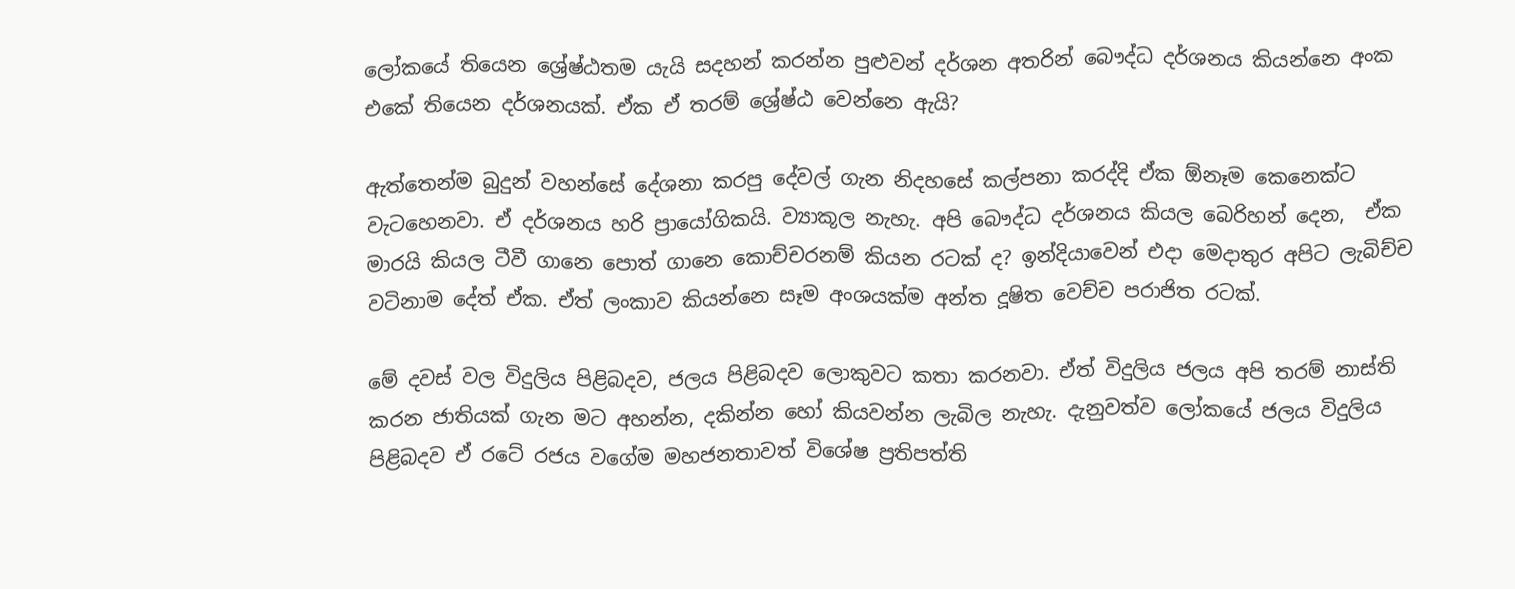ලෝකයේ තියෙන ශ්‍රේෂ්ඨතම යැයි සදහන් කරන්න පුළුවන් දර්ශන අතරින් බෞද්ධ දර්ශනය කියන්නෙ අංක එකේ තියෙන දර්ශනයක්. ඒක ඒ තරම් ශ්‍රේෂ්ඨ වෙන්නෙ ඇයි?

ඇත්තෙන්ම බුදුන් වහන්සේ දේශනා කරපු දේවල් ගැන නිදහසේ කල්පනා කරද්දි ඒක ඕනෑම කෙනෙක්ට වැටහෙනවා. ඒ දර්ශනය හරි ප්‍රායෝගිකයි. ව්‍යාකූල නැහැ. අපි බෞද්ධ දර්ශනය කියල බෙරිහන් දෙන,  ඒක මාරයි කියල ටීවී ගානෙ පොත් ගානෙ කොච්චරනම් කියන රටක් ද? ඉන්දියාවෙන් එදා මෙදාතුර අපිට ලැබිච්ච වටිනාම දේත් ඒක. ඒත් ලංකාව කියන්නෙ සෑම අංශයක්ම අන්ත දූෂිත වෙච්ච පරාජිත රටක්.

මේ දවස් වල විදුලිය පිළිබදව, ජලය පිළිබදව ලොකුවට කතා කරනවා. ඒත් විදුලිය ජලය අපි තරම් නාස්ති කරන ජාතියක් ගැන මට අහන්න, දකින්න හෝ කියවන්න ලැබිල නැහැ. දැනුවත්ව ලෝකයේ ජලය විදුලිය පිළිබදව ඒ රටේ රජය වගේම මහජනතාවත් විශේෂ ප්‍රතිපත්ති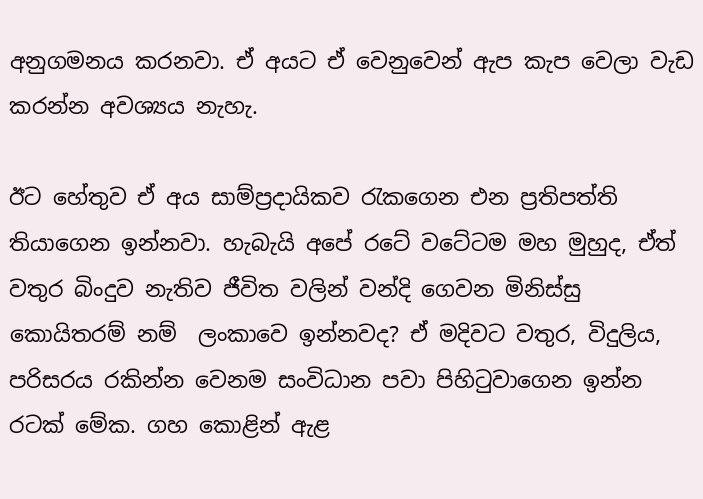අනුගමනය කරනවා. ඒ අයට ඒ වෙනුවෙන් ඇප කැප වෙලා වැඩ කරන්න අවශ්‍යය නැහැ.

ඊට හේතුව ඒ අය සාම්ප්‍රදායිකව රැකගෙන එන ප්‍රතිපත්ති තියාගෙන ඉන්නවා. හැබැයි අපේ රටේ වටේටම මහ මුහුද, ඒත් වතුර බිංදුව නැතිව ජීවිත වලින් වන්දි ගෙවන මිනිස්සු කොයිතරම් නම්  ලංකාවෙ ඉන්නවද? ඒ මදිවට වතුර, විදුලිය, පරිසරය රකින්න වෙනම සංවිධාන පවා පිහිටුවාගෙන ඉන්න රටක් මේක. ගහ කොළින් ඇළ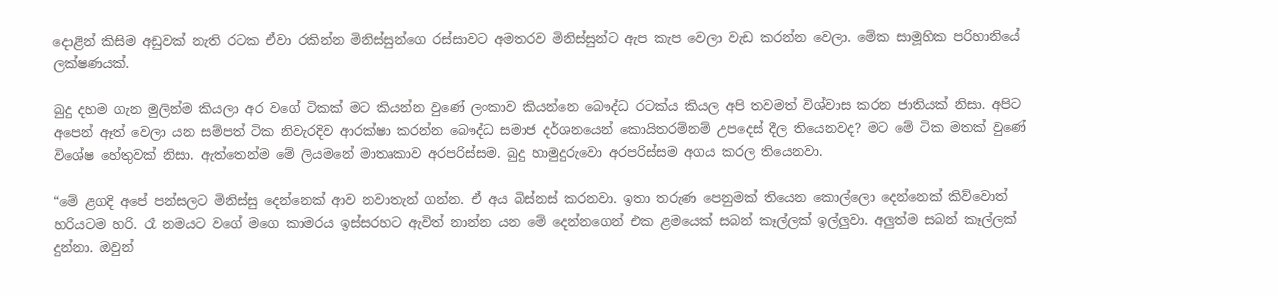දොළින් කිසිම අඩුවක් නැති රටක ඒවා රකින්න මිනිස්සුන්ගෙ රස්සාවට අමතරව මිනිස්සුන්ට ඇප කැප වෙලා වැඩ කරන්න වෙලා. මේක සාමූහික පරිහානියේ ලක්ෂණයක්.

බුදු දහම ගැන මුලින්ම කියලා අර වගේ ටිකක් මට කියන්න වුණේ ලංකාව කියන්නෙ බෞද්ධ රටක්ය කියල අපි තවමත් විශ්වාස කරන ජාතියක් නිසා. අපිට අපෙන් ඈත් වෙලා යන සම්පත් ටික නිවැරදිව ආරක්ෂා කරන්න බෞද්ධ සමාජ දර්ශනයෙන් කොයිතරම්නම් උපදෙස් දීල තියෙනවද? මට මේ ටික මතක් වුණේ විශේෂ හේතුවක් නිසා. ඇත්තෙන්ම මේ ලියමනේ මාතෘකාව අරපරිස්සම. බුදු හාමුදුරුවො අරපරිස්සම අගය කරල තියෙනවා.

“මේ ළගදි අපේ පන්සලට මිනිස්සු දෙන්නෙක් ආව නවාතැන් ගන්න. ඒ අය බිස්නස් කරනවා. ඉතා තරුණ පෙනුමක් තියෙන කොල්ලො දෙන්නෙක් කිව්වොත් හරියටම හරි. රෑ නමයට වගේ මගෙ කාමරය ඉස්සරහට ඇවිත් නාන්න යන මේ දෙන්නගෙන් එක ළමයෙක් සබන් කෑල්ලක් ඉල්ලුවා. අලුත්ම සබන් කෑල්ලක් දුන්නා. ඔවුන්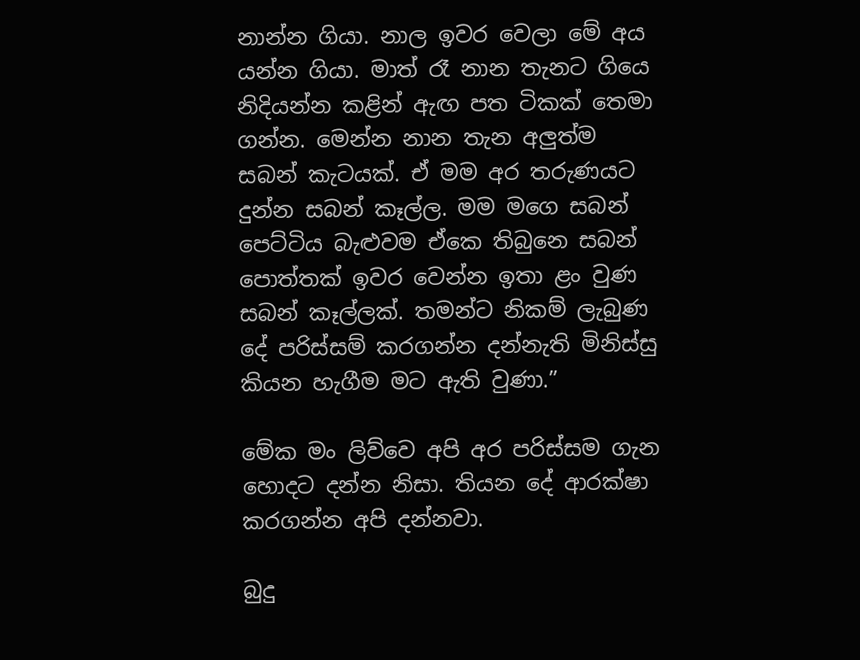නාන්න ගියා. නාල ඉවර වෙලා මේ අය යන්න ගියා. මාත් රෑ නාන තැනට ගියෙ නිදියන්න කළින් ඇඟ පත ටිකක් තෙමා ගන්න. මෙන්න නාන තැන අලුත්ම සබන් කැටයක්. ඒ මම අර තරුණයට දුන්න සබන් කෑල්ල. මම මගෙ සබන් පෙට්ටිය බැළුවම ඒකෙ තිබුනෙ සබන් පොත්තක් ඉවර වෙන්න ඉතා ළං වුණ සබන් කෑල්ලක්. තමන්ට නිකම් ලැබුණ දේ පරිස්සම් කරගන්න දන්නැති මිනිස්සු කියන හැගීම මට ඇති වුණා.”

මේක මං ලිව්වෙ අපි අර පරිස්සම ගැන හොදට දන්න නිසා. තියන දේ ආරක්ෂා කරගන්න අපි දන්නවා.

බුදු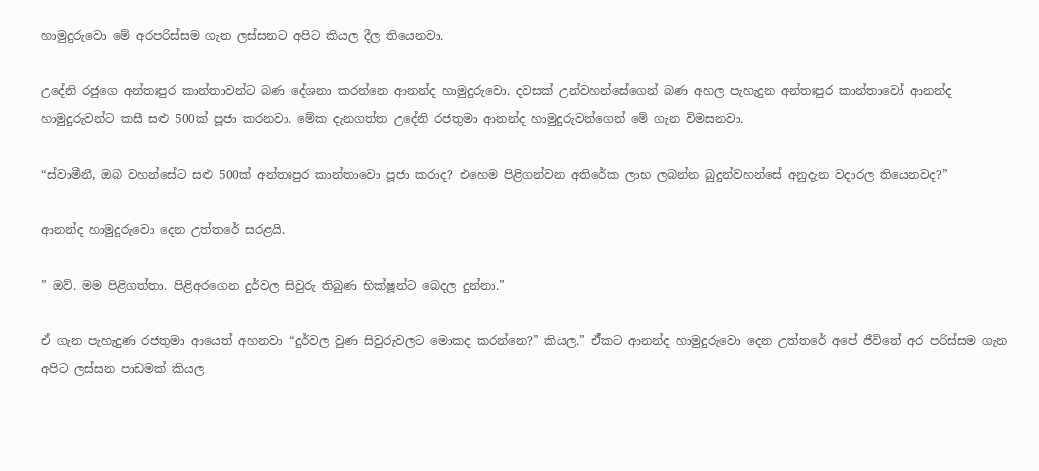හාමුදුරුවො මේ අරපරිස්සම ගැන ලස්සනට අපිට කියල දීල තියෙනවා.

උදේනි රජුගෙ අන්තඃපුර කාන්තාවන්ට බණ දේශනා කරන්නෙ ආනන්ද හාමුදුරුවො. දවසක් උන්වහන්සේගෙන් බණ අහල පැහැදුන අන්තඃපුර කාන්තාවෝ ආනන්ද හාමුදුරුවන්ට කසී සළු 500ක් පූජා කරනවා. මේක දැනගත්ත උදේනි රජතුමා ආනන්ද හාමුදුරුවන්ගෙන් මේ ගැන විමසනවා.

“ස්වාමීනී, ඔබ වහන්සේට සළු 500ක් අන්තඃපුර කාන්තාවො පූජා කරාද? එහෙම පිළිගන්වන අතිරේක ලාභ ලබන්න බුදුන්වහන්සේ අනුදැන වදාරල තියෙනවද?”

ආනන්ද හාමුදුරුවො දෙන උත්තරේ සරළයි.

” ඔව්. මම පිළිගත්තා. පිළිඅරගෙන දුර්වල සිවුරු තිබුණ භික්ෂූන්ට බෙදල දුන්නා.”

ඒ ගැන පැහැදුණ රජතුමා ආයෙත් අහනවා “දුර්වල වුණ සිවුරුවලට මොකද කරන්නෙ?” කියල.” ඒ්කට ආනන්ද හාමුදුරුවො දෙන උත්තරේ අපේ ජීවිතේ අර පරිස්සම ගැන අපිට ලස්සන පාඩමක් කියල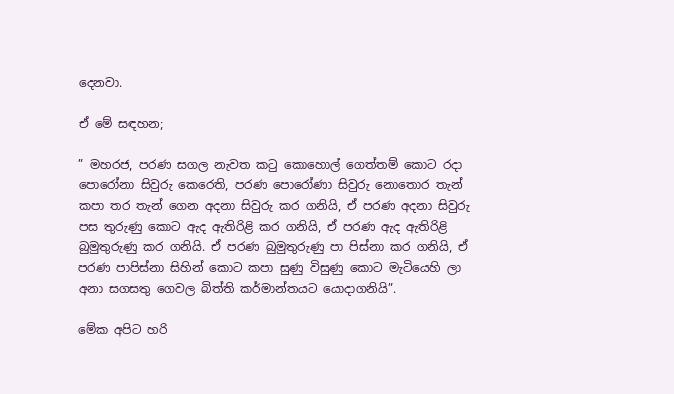දෙනවා.

ඒ මේ සඳහන;

” මහරජ, පරණ සගල නැවත කටු කොහොල් ගෙත්තම් කොට රදා පොරෝනා සිවුරු කෙරෙති, පරණ පොරෝණා සිවුරු නොතොර තැන් කපා තර තැන් ගෙන අදනා සිවුරු කර ගනියි, ඒ පරණ අදනා සිවුරු පස තුරුණු කොට ඇද ඇතිරිළි කර ගනියි, ඒ පරණ ඇද ඇතිරිළි බුමුතුරුණු කර ගනියි. ඒ පරණ බුමුතුරුණු පා පිස්නා කර ගනියි, ඒ පරණ පාපිස්නා සිහින් කොට කපා සුණු විසුණු කොට මැටියෙහි ලා අනා සගසතු ගෙවල බිත්ති කර්මාන්තයට යොදාගනියි”.

මේක අපිට හරි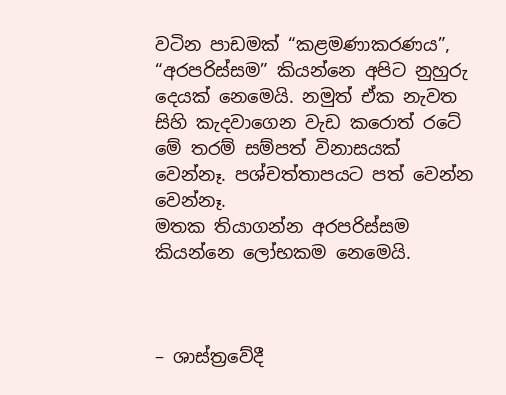වටින පාඩමක් “කළමණාකරණය”, “අරපරිස්සම” කියන්නෙ අපිට නුහුරු දෙයක් නෙමෙයි. නමුත් ඒක නැවත සිහි කැදවාගෙන වැඩ කරොත් රටේ මේ තරම් සම්පත් විනාසයක් වෙන්නෑ. පශ්චත්තාපයට පත් වෙන්න වෙන්නෑ.
මතක තියාගන්න අරපරිස්සම කියන්නෙ ලෝභකම නෙමෙයි.



– ශාස්ත්‍රවේදී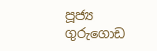පූජ්‍ය ගුරුගොඩ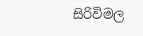සිරිවිමල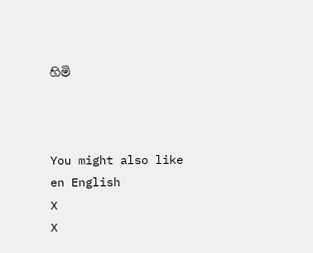හිමි



You might also like
en English
X
X